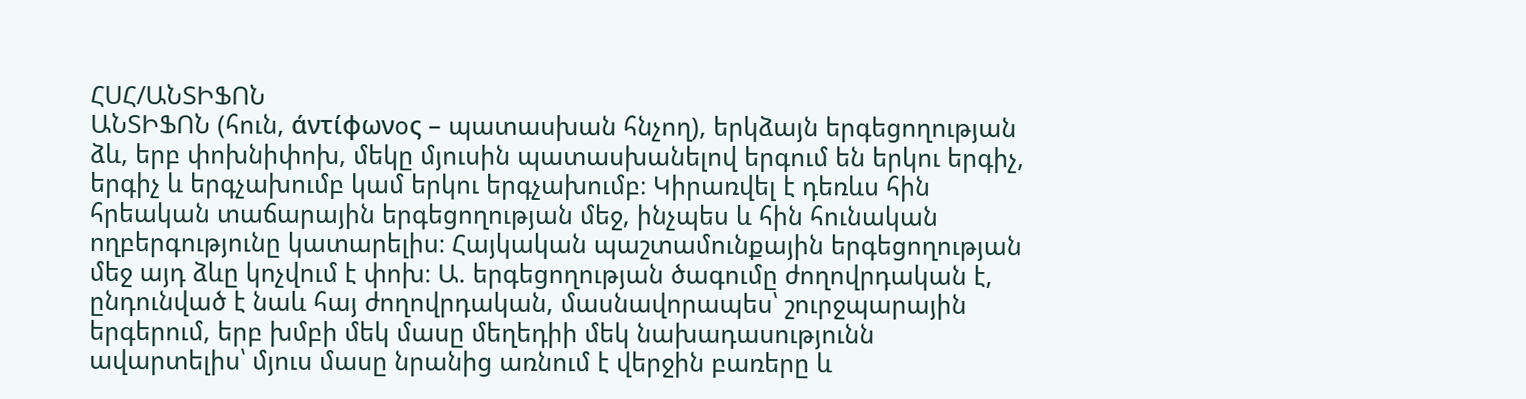ՀՍՀ/ԱՆՏԻՖՈՆ
ԱՆՏԻՖՈՆ (հուն, άντίφωνօς – պատասխան հնչող), երկձայն երգեցողության ձև, երբ փոխնիփոխ, մեկը մյուսին պատասխանելով երգում են երկու երգիչ, երգիչ և երգչախումբ կամ երկու երգչախումբ։ Կիրառվել է դեռևս հին հրեական տաճարային երգեցողության մեջ, ինչպես և հին հունական ողբերգությունը կատարելիս։ Հայկական պաշտամունքային երգեցողության մեջ այդ ձևը կոչվում է փոխ։ Ա. երգեցողության ծագումը ժողովրդական է, ընդունված է նաև հայ ժողովրդական, մասնավորապես՝ շուրջպարային երգերում, երբ խմբի մեկ մասը մեղեդիի մեկ նախադասությունն ավարտելիս՝ մյուս մասը նրանից առնում է վերջին բառերը և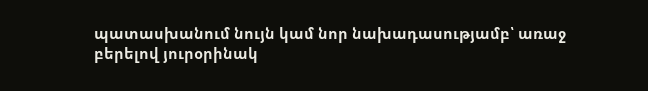պատասխանում նույն կամ նոր նախադասությամբ՝ առաջ բերելով յուրօրինակ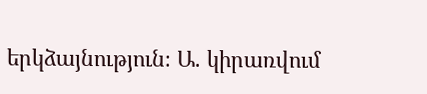երկձայնություն։ Ա. կիրառվում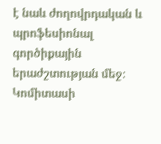է նաև ժողովրդական և պրոֆեսիոնալ գործիքային երաժշտության մեջ։ Կոմիտասի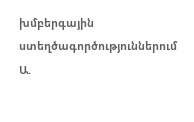խմբերգային ստեղծագործություններում Ա.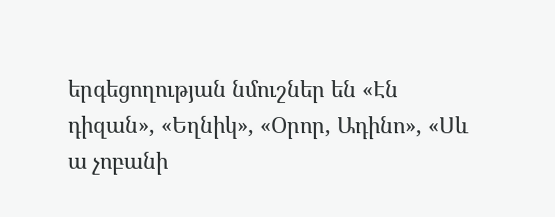երգեցողության նմուշներ են «Էն դիզան», «Եղնիկ», «Օրոր, Ադինո», «Սև ա չոբանի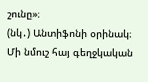շունը»։
(նկ․) Անտիֆոնի օրինակ։ Մի նմուշ հայ գեղջկական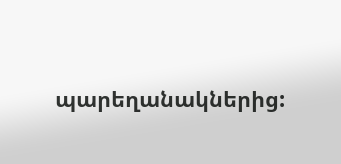պարեղանակներից: